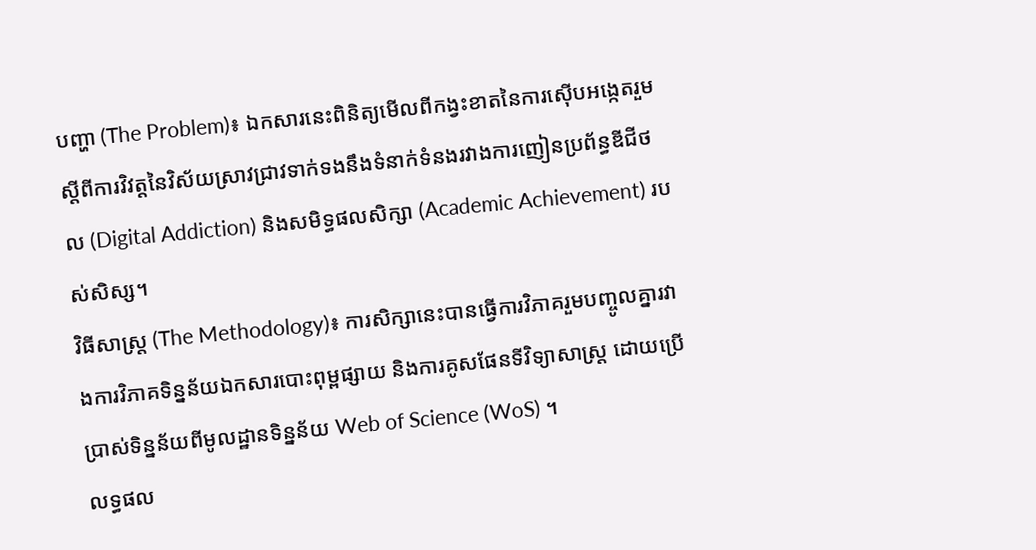បញ្ហា (The Problem)៖ ឯកសារនេះពិនិត្យមើលពីកង្វះខាតនៃការស៊ើបអង្កេតរួមស្តីពីការវិវត្តនៃវិស័យស្រាវជ្រាវទាក់ទងនឹងទំនាក់ទំនងរវាងការញៀនប្រព័ន្ធឌីជីថល (Digital Addiction) និងសមិទ្ធផលសិក្សា (Academic Achievement) របស់សិស្ស។
វិធីសាស្ត្រ (The Methodology)៖ ការសិក្សានេះបានធ្វើការវិភាគរួមបញ្ចូលគ្នារវាងការវិភាគទិន្នន័យឯកសារបោះពុម្ពផ្សាយ និងការគូសផែនទីវិទ្យាសាស្ត្រ ដោយប្រើប្រាស់ទិន្នន័យពីមូលដ្ឋានទិន្នន័យ Web of Science (WoS) ។
លទ្ធផល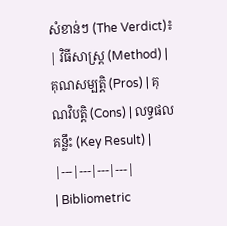សំខាន់ៗ (The Verdict)៖
| វិធីសាស្ត្រ (Method) | គុណសម្បត្តិ (Pros) | គុណវិបត្តិ (Cons) | លទ្ធផលគន្លឹះ (Key Result) |
|---|---|---|---|
| Bibliometric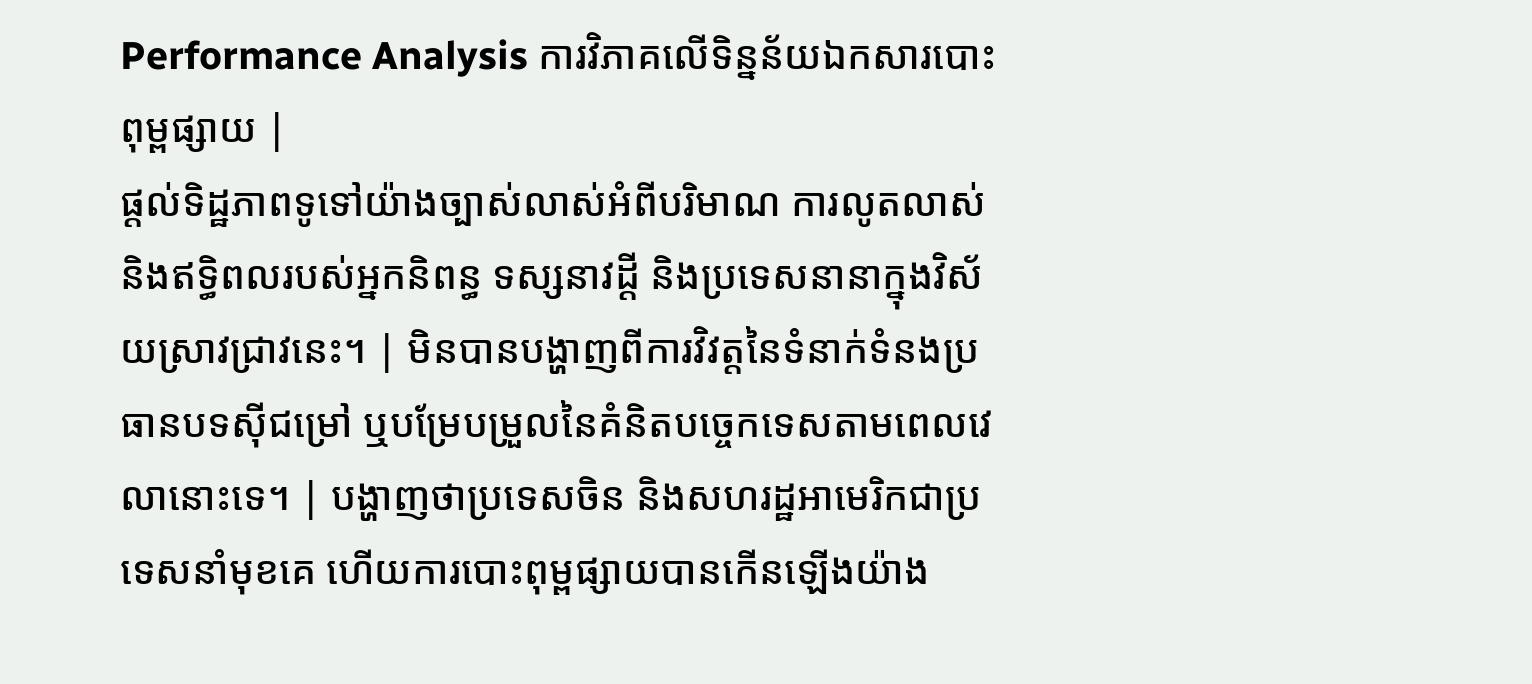Performance Analysis ការវិភាគលើទិន្នន័យឯកសារបោះពុម្ពផ្សាយ |
ផ្តល់ទិដ្ឋភាពទូទៅយ៉ាងច្បាស់លាស់អំពីបរិមាណ ការលូតលាស់ និងឥទ្ធិពលរបស់អ្នកនិពន្ធ ទស្សនាវដ្តី និងប្រទេសនានាក្នុងវិស័យស្រាវជ្រាវនេះ។ | មិនបានបង្ហាញពីការវិវត្តនៃទំនាក់ទំនងប្រធានបទស៊ីជម្រៅ ឬបម្រែបម្រួលនៃគំនិតបច្ចេកទេសតាមពេលវេលានោះទេ។ | បង្ហាញថាប្រទេសចិន និងសហរដ្ឋអាមេរិកជាប្រទេសនាំមុខគេ ហើយការបោះពុម្ពផ្សាយបានកើនឡើងយ៉ាង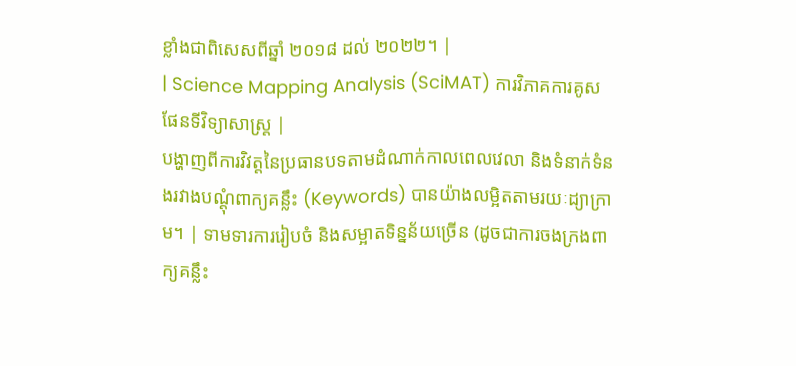ខ្លាំងជាពិសេសពីឆ្នាំ ២០១៨ ដល់ ២០២២។ |
| Science Mapping Analysis (SciMAT) ការវិភាគការគូសផែនទីវិទ្យាសាស្ត្រ |
បង្ហាញពីការវិវត្តនៃប្រធានបទតាមដំណាក់កាលពេលវេលា និងទំនាក់ទំនងរវាងបណ្តុំពាក្យគន្លឹះ (Keywords) បានយ៉ាងលម្អិតតាមរយៈដ្យាក្រាម។ | ទាមទារការរៀបចំ និងសម្អាតទិន្នន័យច្រើន (ដូចជាការចងក្រងពាក្យគន្លឹះ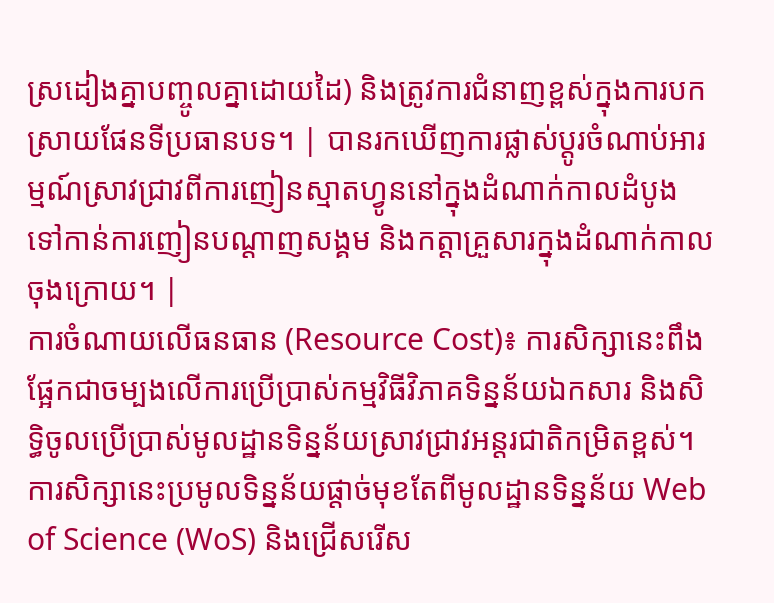ស្រដៀងគ្នាបញ្ចូលគ្នាដោយដៃ) និងត្រូវការជំនាញខ្ពស់ក្នុងការបកស្រាយផែនទីប្រធានបទ។ | បានរកឃើញការផ្លាស់ប្តូរចំណាប់អារម្មណ៍ស្រាវជ្រាវពីការញៀនស្មាតហ្វូននៅក្នុងដំណាក់កាលដំបូង ទៅកាន់ការញៀនបណ្តាញសង្គម និងកត្តាគ្រួសារក្នុងដំណាក់កាលចុងក្រោយ។ |
ការចំណាយលើធនធាន (Resource Cost)៖ ការសិក្សានេះពឹងផ្អែកជាចម្បងលើការប្រើប្រាស់កម្មវិធីវិភាគទិន្នន័យឯកសារ និងសិទ្ធិចូលប្រើប្រាស់មូលដ្ឋានទិន្នន័យស្រាវជ្រាវអន្តរជាតិកម្រិតខ្ពស់។
ការសិក្សានេះប្រមូលទិន្នន័យផ្តាច់មុខតែពីមូលដ្ឋានទិន្នន័យ Web of Science (WoS) និងជ្រើសរើស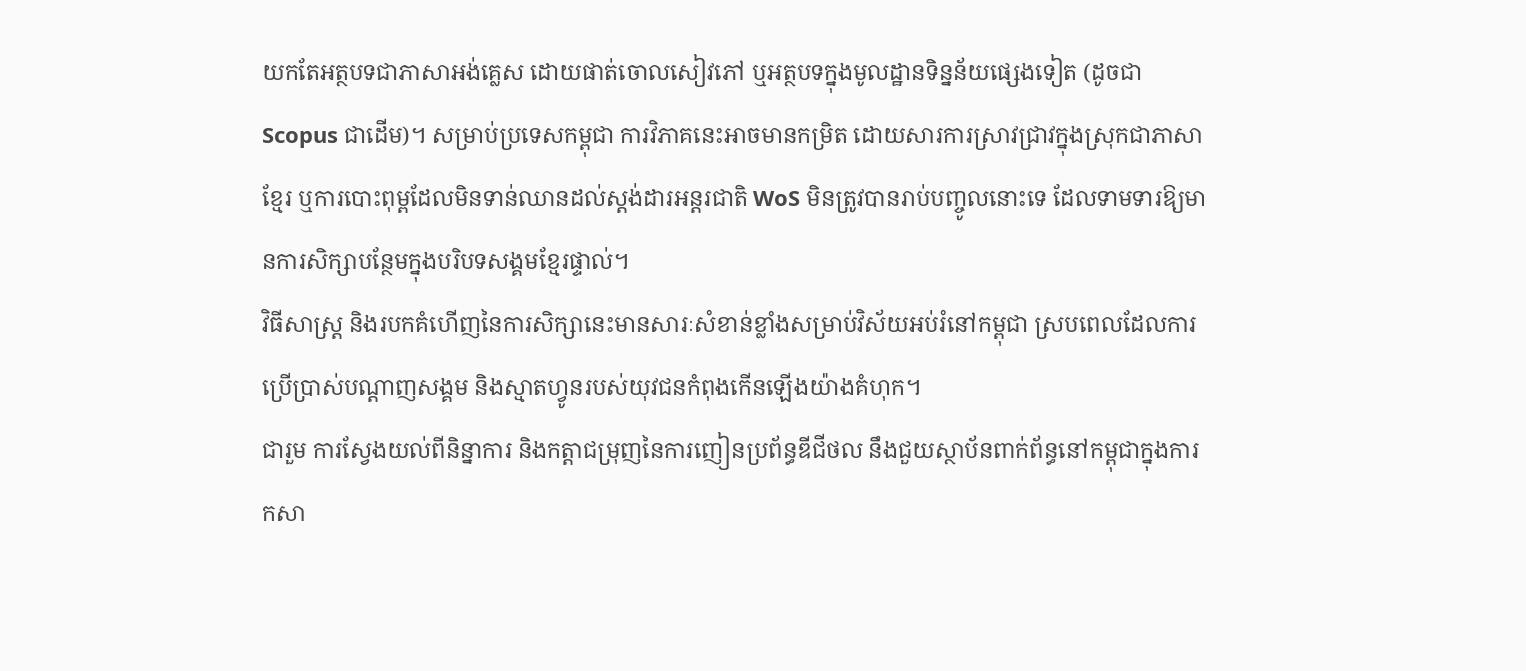យកតែអត្ថបទជាភាសាអង់គ្លេស ដោយផាត់ចោលសៀវភៅ ឬអត្ថបទក្នុងមូលដ្ឋានទិន្នន័យផ្សេងទៀត (ដូចជា Scopus ជាដើម)។ សម្រាប់ប្រទេសកម្ពុជា ការវិភាគនេះអាចមានកម្រិត ដោយសារការស្រាវជ្រាវក្នុងស្រុកជាភាសាខ្មែរ ឬការបោះពុម្ពដែលមិនទាន់ឈានដល់ស្តង់ដារអន្តរជាតិ WoS មិនត្រូវបានរាប់បញ្ចូលនោះទេ ដែលទាមទារឱ្យមានការសិក្សាបន្ថែមក្នុងបរិបទសង្គមខ្មែរផ្ទាល់។
វិធីសាស្ត្រ និងរបកគំហើញនៃការសិក្សានេះមានសារៈសំខាន់ខ្លាំងសម្រាប់វិស័យអប់រំនៅកម្ពុជា ស្របពេលដែលការប្រើប្រាស់បណ្តាញសង្គម និងស្មាតហ្វូនរបស់យុវជនកំពុងកើនឡើងយ៉ាងគំហុក។
ជារួម ការស្វែងយល់ពីនិន្នាការ និងកត្តាជម្រុញនៃការញៀនប្រព័ន្ធឌីជីថល នឹងជួយស្ថាប័នពាក់ព័ន្ធនៅកម្ពុជាក្នុងការកសា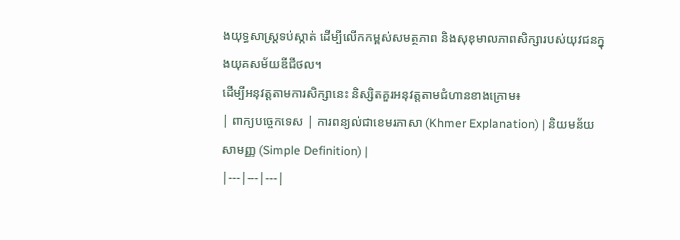ងយុទ្ធសាស្ត្រទប់ស្កាត់ ដើម្បីលើកកម្ពស់សមត្ថភាព និងសុខុមាលភាពសិក្សារបស់យុវជនក្នុងយុគសម័យឌីជីថល។
ដើម្បីអនុវត្តតាមការសិក្សានេះ និស្សិតគួរអនុវត្តតាមជំហានខាងក្រោម៖
| ពាក្យបច្ចេកទេស | ការពន្យល់ជាខេមរភាសា (Khmer Explanation) | និយមន័យសាមញ្ញ (Simple Definition) |
|---|---|---|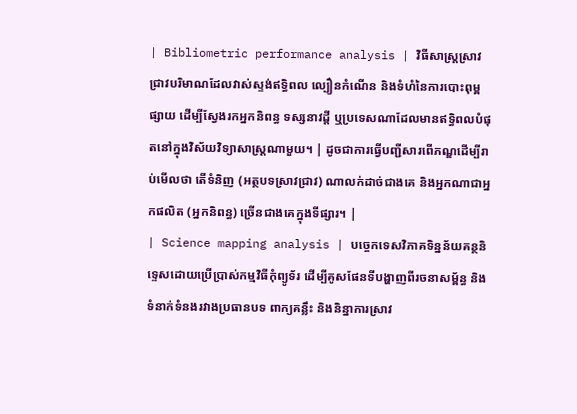| Bibliometric performance analysis | វិធីសាស្ត្រស្រាវជ្រាវបរិមាណដែលវាស់ស្ទង់ឥទ្ធិពល ល្បឿនកំណើន និងទំហំនៃការបោះពុម្ពផ្សាយ ដើម្បីស្វែងរកអ្នកនិពន្ធ ទស្សនាវដ្តី ឬប្រទេសណាដែលមានឥទ្ធិពលបំផុតនៅក្នុងវិស័យវិទ្យាសាស្ត្រណាមួយ។ | ដូចជាការធ្វើបញ្ជីសារពើភណ្ឌដើម្បីរាប់មើលថា តើទំនិញ (អត្ថបទស្រាវជ្រាវ) ណាលក់ដាច់ជាងគេ និងអ្នកណាជាអ្នកផលិត (អ្នកនិពន្ធ) ច្រើនជាងគេក្នុងទីផ្សារ។ |
| Science mapping analysis | បច្ចេកទេសវិភាគទិន្នន័យគន្ថនិទ្ទេសដោយប្រើប្រាស់កម្មវិធីកុំព្យូទ័រ ដើម្បីគូសផែនទីបង្ហាញពីរចនាសម្ព័ន្ធ និងទំនាក់ទំនងរវាងប្រធានបទ ពាក្យគន្លឹះ និងនិន្នាការស្រាវ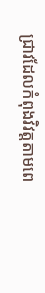ជ្រាវដែលកំពុងវិវត្តតាមពេ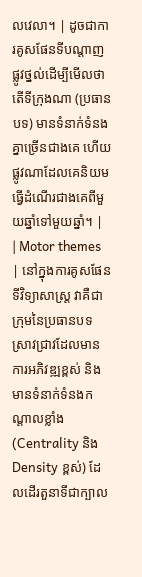លវេលា។ | ដូចជាការគូសផែនទីបណ្តាញផ្លូវថ្នល់ដើម្បីមើលថា តើទីក្រុងណា (ប្រធានបទ) មានទំនាក់ទំនងគ្នាច្រើនជាងគេ ហើយផ្លូវណាដែលគេនិយមធ្វើដំណើរជាងគេពីមួយឆ្នាំទៅមួយឆ្នាំ។ |
| Motor themes | នៅក្នុងការគូសផែនទីវិទ្យាសាស្ត្រ វាគឺជាក្រុមនៃប្រធានបទស្រាវជ្រាវដែលមានការអភិវឌ្ឍខ្ពស់ និងមានទំនាក់ទំនងកណ្តាលខ្លាំង (Centrality និង Density ខ្ពស់) ដែលដើរតួនាទីជាក្បាល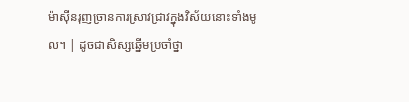ម៉ាស៊ីនរុញច្រានការស្រាវជ្រាវក្នុងវិស័យនោះទាំងមូល។ | ដូចជាសិស្សឆ្នើមប្រចាំថ្នា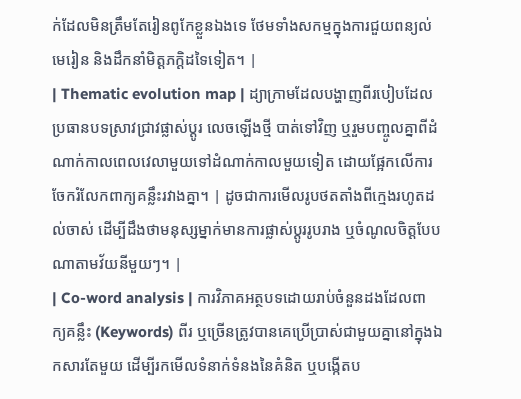ក់ដែលមិនត្រឹមតែរៀនពូកែខ្លួនឯងទេ ថែមទាំងសកម្មក្នុងការជួយពន្យល់មេរៀន និងដឹកនាំមិត្តភក្តិដទៃទៀត។ |
| Thematic evolution map | ដ្យាក្រាមដែលបង្ហាញពីរបៀបដែលប្រធានបទស្រាវជ្រាវផ្លាស់ប្តូរ លេចឡើងថ្មី បាត់ទៅវិញ ឬរួមបញ្ចូលគ្នាពីដំណាក់កាលពេលវេលាមួយទៅដំណាក់កាលមួយទៀត ដោយផ្អែកលើការចែករំលែកពាក្យគន្លឹះរវាងគ្នា។ | ដូចជាការមើលរូបថតតាំងពីក្មេងរហូតដល់ចាស់ ដើម្បីដឹងថាមនុស្សម្នាក់មានការផ្លាស់ប្តូររូបរាង ឬចំណូលចិត្តបែបណាតាមវ័យនីមួយៗ។ |
| Co-word analysis | ការវិភាគអត្ថបទដោយរាប់ចំនួនដងដែលពាក្យគន្លឹះ (Keywords) ពីរ ឬច្រើនត្រូវបានគេប្រើប្រាស់ជាមួយគ្នានៅក្នុងឯកសារតែមួយ ដើម្បីរកមើលទំនាក់ទំនងនៃគំនិត ឬបង្កើតប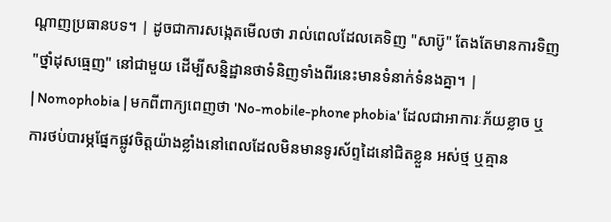ណ្តាញប្រធានបទ។ | ដូចជាការសង្កេតមើលថា រាល់ពេលដែលគេទិញ "សាប៊ូ" តែងតែមានការទិញ "ថ្នាំដុសធ្មេញ" នៅជាមួយ ដើម្បីសន្និដ្ឋានថាទំនិញទាំងពីរនេះមានទំនាក់ទំនងគ្នា។ |
| Nomophobia | មកពីពាក្យពេញថា 'No-mobile-phone phobia' ដែលជាអាការៈភ័យខ្លាច ឬការថប់បារម្ភផ្នែកផ្លូវចិត្តយ៉ាងខ្លាំងនៅពេលដែលមិនមានទូរស័ព្ទដៃនៅជិតខ្លួន អស់ថ្ម ឬគ្មាន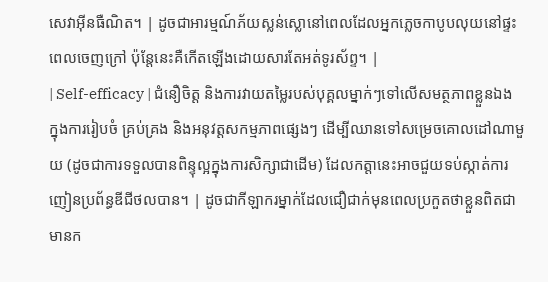សេវាអ៊ីនធឺណិត។ | ដូចជាអារម្មណ៍ភ័យស្លន់ស្លោនៅពេលដែលអ្នកភ្លេចកាបូបលុយនៅផ្ទះពេលចេញក្រៅ ប៉ុន្តែនេះគឺកើតឡើងដោយសារតែអត់ទូរស័ព្ទ។ |
| Self-efficacy | ជំនឿចិត្ត និងការវាយតម្លៃរបស់បុគ្គលម្នាក់ៗទៅលើសមត្ថភាពខ្លួនឯងក្នុងការរៀបចំ គ្រប់គ្រង និងអនុវត្តសកម្មភាពផ្សេងៗ ដើម្បីឈានទៅសម្រេចគោលដៅណាមួយ (ដូចជាការទទួលបានពិន្ទុល្អក្នុងការសិក្សាជាដើម) ដែលកត្តានេះអាចជួយទប់ស្កាត់ការញៀនប្រព័ន្ធឌីជីថលបាន។ | ដូចជាកីឡាករម្នាក់ដែលជឿជាក់មុនពេលប្រកួតថាខ្លួនពិតជាមានក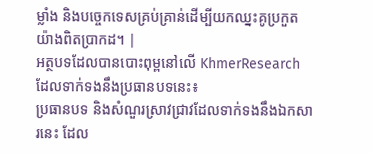ម្លាំង និងបច្ចេកទេសគ្រប់គ្រាន់ដើម្បីយកឈ្នះគូប្រកួតយ៉ាងពិតប្រាកដ។ |
អត្ថបទដែលបានបោះពុម្ពនៅលើ KhmerResearch ដែលទាក់ទងនឹងប្រធានបទនេះ៖
ប្រធានបទ និងសំណួរស្រាវជ្រាវដែលទាក់ទងនឹងឯកសារនេះ ដែល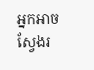អ្នកអាចស្វែងរ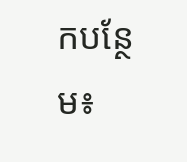កបន្ថែម៖